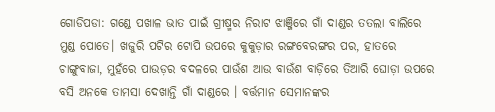ଗୋଡିପଡା: ଗଣ୍ଡେ ପଖାଳ ଭାତ ପାଇଁ ଗ୍ରୀଷ୍ମର ନିରାଟ ଝାଞ୍ଜିରେ ଗାଁ ଦାଣ୍ଡର ତତଲା ବାଲିରେ ମୁଣ୍ଡ ପୋତେ। ଖଜୁରି ପଟିର ଟୋପି ଉପରେ କୁକୁଡ଼ାର ରଙ୍ଗବେରଙ୍ଗର ପର, ହାତରେ ଚାଙ୍ଗୁବାଜା, ମୁହଁରେ ପାଉଡ଼ର ବଦଳରେ ପାଉଁଶ ଆଉ ବାଉଁଶ ବାଡ଼ିରେ ତିଆରି ଘୋଡ଼ା ଉପରେ ବସି ଅନକେ ତାମସା ଦେଖାନ୍ତି ଗାଁ ଦାଣ୍ଡରେ । ବର୍ତ୍ତମାନ ସେମାନଙ୍କର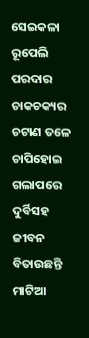ସେଇକଳା ରୂପେଲି ପରଦାର ଚାକଚକ୍ୟର ଚଟାଣ ତଳେ ଚାପିହୋଇ ଗଲାପରେ ଦୁର୍ବିସହ ଜୀବନ ବିତାଉଛନ୍ତି ମାଟିଆ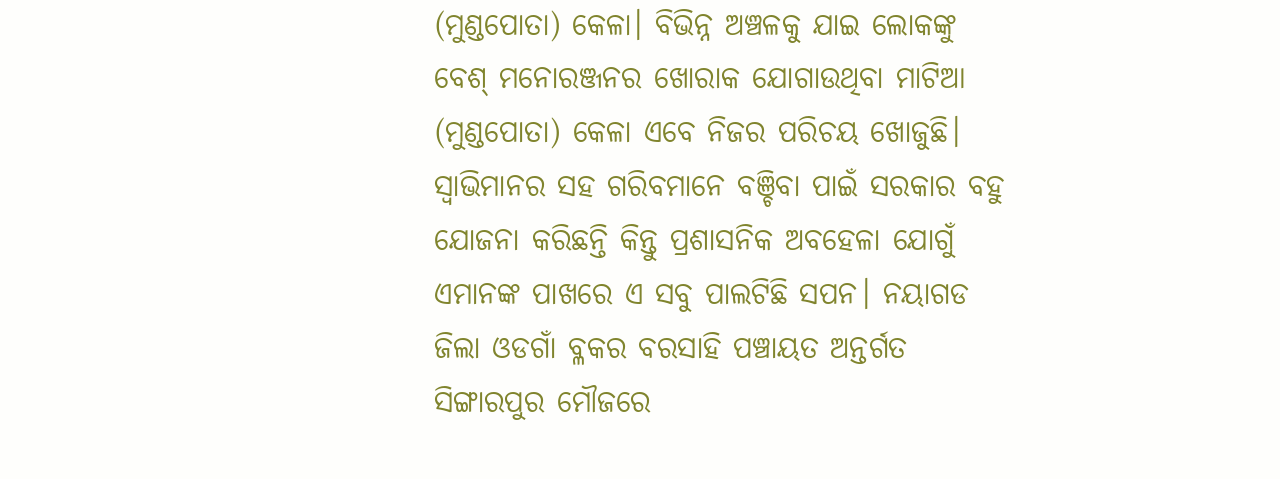(ମୁଣ୍ଡପୋତା) କେଳା। ବିଭିନ୍ନ ଅଞ୍ଚଳକୁ ଯାଇ ଲୋକଙ୍କୁ ବେଶ୍ ମନୋରଞ୍ଜନର ଖୋରାକ ଯୋଗାଉଥିବା ମାଟିଆ (ମୁଣ୍ଡପୋତା) କେଳା ଏବେ ନିଜର ପରିଚୟ ଖୋଜୁଛି। ସ୍ବାଭିମାନର ସହ ଗରିବମାନେ ବଞ୍ଚିବା ପାଇଁ ସରକାର ବହୁ ଯୋଜନା କରିଛନ୍ତି କିନ୍ତୁ ପ୍ରଶାସନିକ ଅବହେଳା ଯୋଗୁଁ ଏମାନଙ୍କ ପାଖରେ ଏ ସବୁ ପାଲଟିଛି ସପନ। ନୟାଗଡ ଜିଲା ଓଡଗାଁ ବ୍ଳକର ବରସାହି ପଞ୍ଚାୟତ ଅନ୍ତର୍ଗତ ସିଙ୍ଗାରପୁର ମୌଜରେ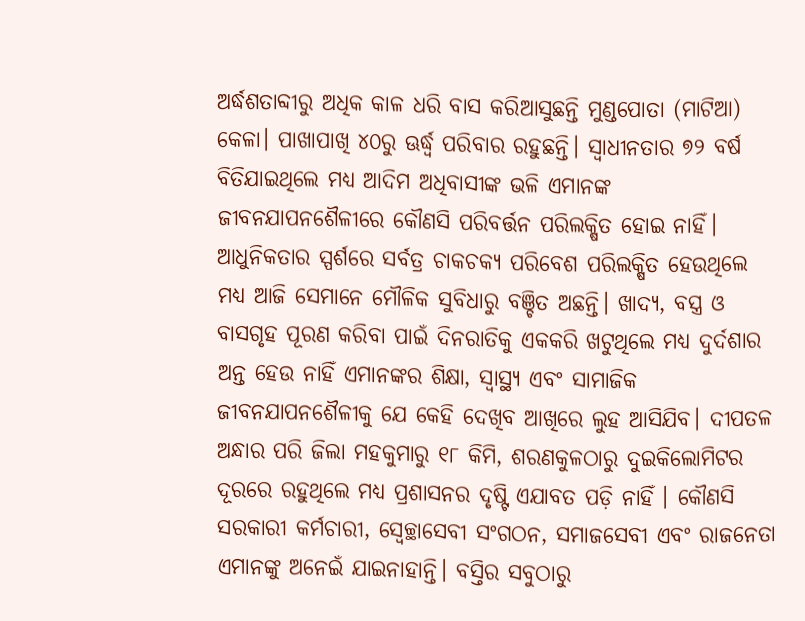ଅର୍ଦ୍ଧଶତାବ୍ଦୀରୁ ଅଧିକ କାଳ ଧରି ବାସ କରିଆସୁଛନ୍ତି ମୁଣ୍ଡପୋତା (ମାଟିଆ) କେଳା। ପାଖାପାଖି ୪୦ରୁ ଊର୍ଦ୍ଧ୍ବ ପରିବାର ରହୁଛନ୍ତି। ସ୍ୱାଧୀନତାର ୭୨ ବର୍ଷ ବିତିଯାଇଥିଲେ ମଧ୍ୟ ଆଦିମ ଅଧିବାସୀଙ୍କ ଭଳି ଏମାନଙ୍କ ଜୀବନଯାପନଶୈଳୀରେ କୌଣସି ପରିବର୍ତ୍ତନ ପରିଲକ୍ଷିତ ହୋଇ ନାହିଁ। ଆଧୁନିକତାର ସ୍ପର୍ଶରେ ସର୍ବତ୍ର ଚାକଚକ୍ୟ ପରିବେଶ ପରିଲକ୍ଷିତ ହେଉଥିଲେ ମଧ୍ୟ ଆଜି ସେମାନେ ମୌଳିକ ସୁବିଧାରୁ ବଞ୍ଚିତ ଅଛନ୍ତି। ଖାଦ୍ୟ, ବସ୍ତ୍ର ଓ ବାସଗୃହ ପୂରଣ କରିବା ପାଇଁ ଦିନରାତିକୁ ଏକକରି ଖଟୁଥିଲେ ମଧ୍ୟ ଦୁର୍ଦଶାର ଅନ୍ତ ହେଉ ନାହିଁ ଏମାନଙ୍କର ଶିକ୍ଷା, ସ୍ୱାସ୍ଥ୍ୟ ଏବଂ ସାମାଜିକ ଜୀବନଯାପନଶୈଳୀକୁ ଯେ କେହି ଦେଖିବ ଆଖିରେ ଲୁହ ଆସିଯିବ। ଦୀପତଳ ଅନ୍ଧାର ପରି ଜିଲା ମହକୁମାରୁ ୧୮ କିମି, ଶରଣକୁଳଠାରୁ ଦୁଇକିଲୋମିଟର ଦୂରରେ ରହୁଥିଲେ ମଧ୍ୟ ପ୍ରଶାସନର ଦୃଷ୍ଟି ଏଯାବତ ପଡ଼ି ନାହିଁ । କୌଣସି ସରକାରୀ କର୍ମଚାରୀ, ସ୍ୱେଚ୍ଛାସେବୀ ସଂଗଠନ, ସମାଜସେବୀ ଏବଂ ରାଜନେତା ଏମାନଙ୍କୁ ଅନେଇଁ ଯାଇନାହାନ୍ତି। ବସ୍ତିର ସବୁଠାରୁ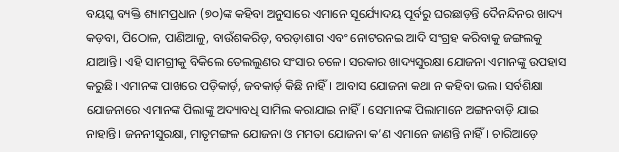ବୟସ୍କ ବ୍ୟକ୍ତି ଶ୍ୟାମପ୍ରଧାନ (୭୦)ଙ୍କ କହିବା ଅନୁସାରେ ଏମାନେ ସୂର୍ଯ୍ୟୋଦୟ ପୂର୍ବରୁ ଘରଛାଡ଼ନ୍ତି ଦୈନନ୍ଦିନର ଖାଦ୍ୟ କଡ଼ବା, ପିଠୋଳ, ପାଣିଆଳୁ, ବାଉଁଶକରିଡ଼, ବରଡ଼ାଶାଗ ଏବଂ ନୋଟରନଇ ଆଦି ସଂଗ୍ରହ କରିବାକୁ ଜଙ୍ଗଲକୁ ଯାଆନ୍ତି। ଏହି ସାମଗ୍ରୀକୁ ବିକିଲେ ତେଲଲୁଣର ସଂସାର ଚଳେ। ସରକାର ଖାଦ୍ୟସୁରକ୍ଷା ଯୋଜନା ଏମାନଙ୍କୁ ଉପହାସ କରୁଛି। ଏମାନଙ୍କ ପାଖରେ ପଡ଼ିକାର୍ଡ଼, ଜବକାର୍ଡ଼ କିଛି ନାହିଁ। ଆବାସ ଯୋଜନା କଥା ନ କହିବା ଭଲ। ସର୍ବଶିକ୍ଷା ଯୋଜନାରେ ଏମାନଙ୍କ ପିଲାଙ୍କୁ ଅଦ୍ୟାବଧି ସାମିଲ କରାଯାଇ ନାହିଁ। ସେମାନଙ୍କ ପିଲାମାନେ ଅଙ୍ଗନବାଡ଼ି ଯାଇ ନାହାନ୍ତି। ଜନନୀସୁରକ୍ଷା, ମାତୃମଙ୍ଗଳ ଯୋଜନା ଓ ମମତା ଯୋଜନା କ’ଣ ଏମାନେ ଜାଣନ୍ତି ନାହିଁ। ଚାରିଆଡ଼େ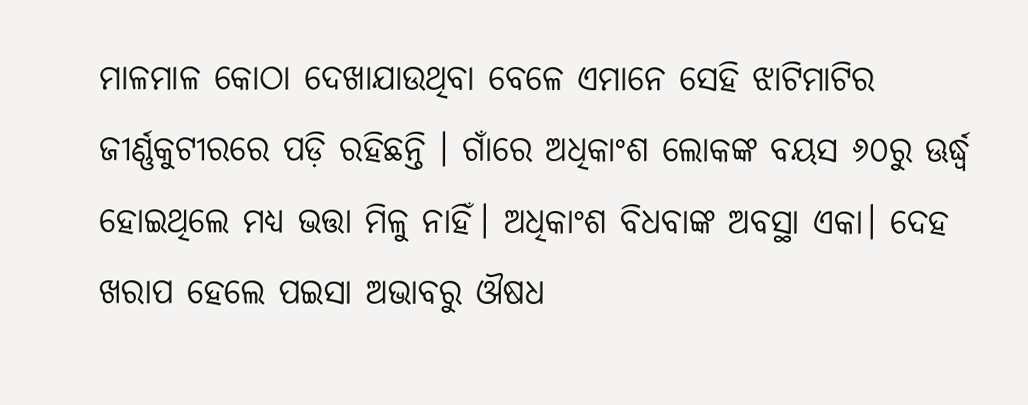ମାଳମାଳ କୋଠା ଦେଖାଯାଉଥିବା ବେଳେ ଏମାନେ ସେହି ଝାଟିମାଟିର ଜୀର୍ଣ୍ଣକୁଟୀରରେ ପଡ଼ି ରହିଛନ୍ତି । ଗାଁରେ ଅଧିକାଂଶ ଲୋକଙ୍କ ବୟସ ୬୦ରୁ ଊର୍ଦ୍ଧ୍ବ ହୋଇଥିଲେ ମଧ୍ୟ ଭତ୍ତା ମିଳୁ ନାହିଁ। ଅଧିକାଂଶ ବିଧବାଙ୍କ ଅବସ୍ଥା ଏକା। ଦେହ ଖରାପ ହେଲେ ପଇସା ଅଭାବରୁ ଔଷଧ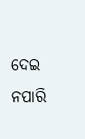ଦେଇ ନପାରି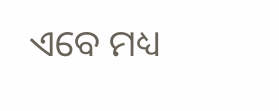ଏବେ ମଧ୍ୟ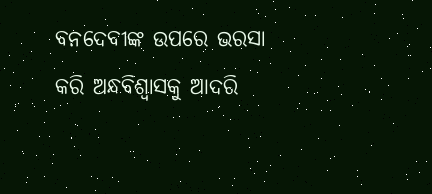ବନଦେବୀଙ୍କ ଉପରେ ଭରସା କରି ଅନ୍ଧବିଶ୍ବାସକୁ ଆଦରି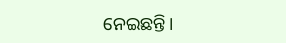ନେଇଛନ୍ତି।